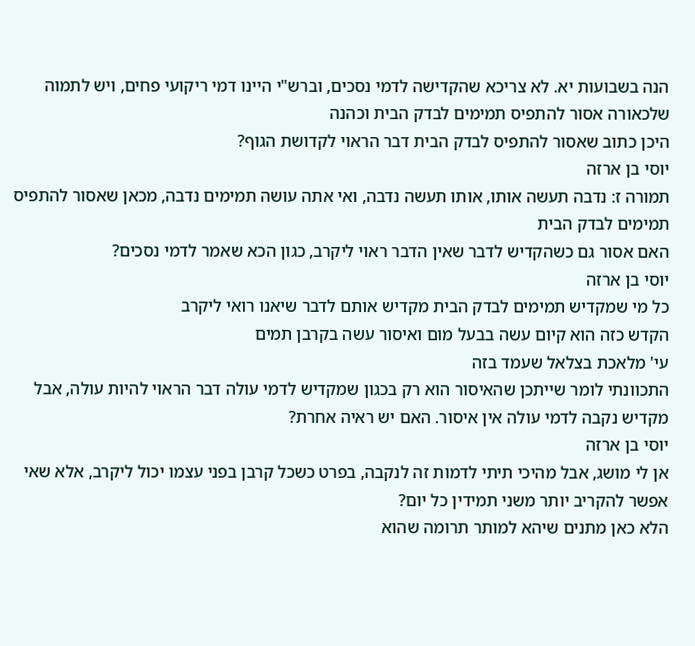הנה בשבועות יא. לא צריכא שהקדישה לדמי נסכים, וברש"י היינו דמי ריקועי פחים, ויש לתמוה שלכאורה אסור להתפיס תמימים לבדק הבית וכהנה
היכן כתוב שאסור להתפיס לבדק הבית דבר הראוי לקדושת הגוף?
יוסי בן ארזה
תמורה ז: נדבה תעשה אותו, אותו תעשה נדבה, ואי אתה עושה תמימים נדבה, מכאן שאסור להתפיס תמימים לבדק הבית
האם אסור גם כשהקדיש לדבר שאין הדבר ראוי ליקרב, כגון הכא שאמר לדמי נסכים?
יוסי בן ארזה
כל מי שמקדיש תמימים לבדק הבית מקדיש אותם לדבר שיאנו רואי ליקרב
הקדש כזה הוא קיום עשה בבעל מום ואיסור עשה בקרבן תמים
עי' מלאכת בצלאל שעמד בזה
התכוונתי לומר שייתכן שהאיסור הוא רק בכגון שמקדיש לדמי עולה דבר הראוי להיות עולה, אבל מקדיש נקבה לדמי עולה אין איסור. האם יש ראיה אחרת?
יוסי בן ארזה
אן לי מושג, אבל מהיכי תיתי לדמות זה לנקבה, בפרט כשכל קרבן בפני עצמו יכול ליקרב, אלא שאי אפשר להקריב יותר משני תמידין כל יום?
הלא כאן מתנים שיהא למותר תרומה שהוא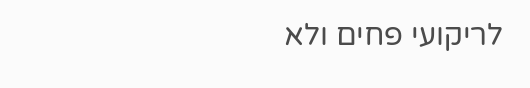לריקועי פחים ולא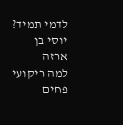לדמי תמיד?
יוסי בן ארזה
למה ריקועי פחים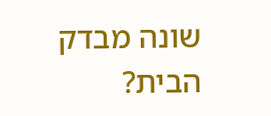שונה מבדק הבית?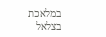במלאכת בצלאל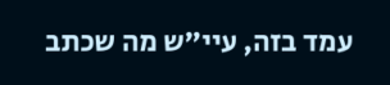עמד בזה, עיי"ש מה שכתב